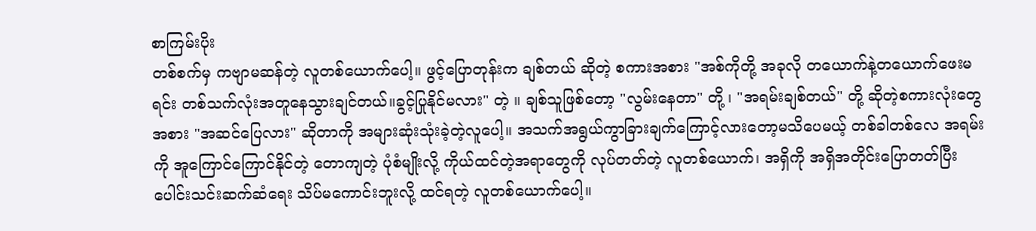စာကြမ်းပိုး
တစ်စက်မှ ကဗျာမဆန်တဲ့ လူတစ်ယောက်ပေါ့။ ဖွင့်ပြောတုန်းက ချစ်တယ် ဆိုတဲ့ စကားအစား "အစ်ကိုတို့ အခုလို တယောက်နဲ့တယောက်ဖေးမရင်း တစ်သက်လုံးအတူနေသွားချင်တယ်။ခွင့်ပြုနိုင်မလား" တဲ့ ။ ချစ်သူဖြစ်တော့ "လွမ်းနေတာ" တို့ ၊ "အရမ်းချစ်တယ်" တို့ ဆိုတဲ့စကားလုံးတွေအစား "အဆင်ပြေလား" ဆိုတာကို အများဆုံးသုံးခဲ့တဲ့လူပေါ့။ အသက်အရွယ်ကွာခြားချက်ကြောင့်လားတော့မသိပေမယ့် တစ်ခါတစ်လေ အရမ်းကို အူကြောင်ကြောင်နိုင်တဲ့ တောကျတဲ့ ပုံစံမျိုးလို့ ကိုယ်ထင်တဲ့အရာတွေကို လုပ်တတ်တဲ့ လူတစ်ယောက်၊ အရှိကို အရှိအတိုင်းပြောတတ်ပြီး ပေါင်းသင်းဆက်ဆံရေး သိပ်မကောင်းဘူးလို့ ထင်ရတဲ့ လူတစ်ယောက်ပေါ့။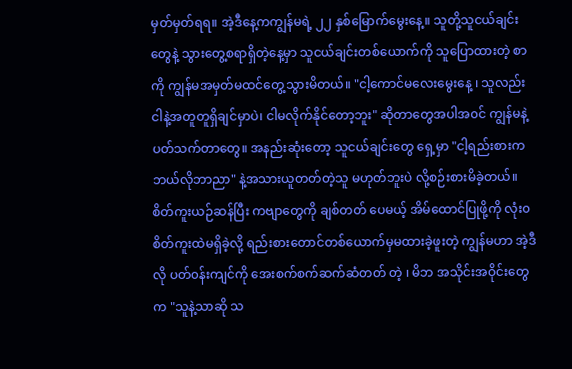မှတ်မှတ်ရရ။ အဲ့ဒီနေ့ကကျွန်မရဲ့ ၂၂ နှစ်မြောက်မွေးနေ့။ သူတို့သူငယ်ချင်းတွေနဲ့ သွားတွေ့စရာရှိတဲ့နေ့မှာ သူငယ်ချင်းတစ်ယောက်ကို သူပြောထားတဲ့ စာကို ကျွန်မအမှတ်မထင်တွေ့သွားမိတယ်။ "ငါ့ကောင်မလေးမွေးနေ့ ၊ သူလည်း ငါနဲ့အတူတူရှိချင်မှာပဲ၊ ငါမလိုက်နိုင်တော့ဘူး" ဆိုတာတွေအပါအ၀င် ကျွန်မနဲ့ ပတ်သက်တာတွေ။ အနည်းဆုံးတော့ သူငယ်ချင်းတွေ ရှေ့မှာ "ငါ့ရည်းစားက ဘယ်လိုဘာညာ" နဲ့အသားယူတတ်တဲ့သူ မဟုတ်ဘူးပဲ လို့စဉ်းစားမိခဲ့တယ်။
စိတ်ကူးယဉ်ဆန်ပြီး ကဗျာတွေကို ချစ်တတ် ပေမယ့် အိမ်ထောင်ပြုဖို့ကို လုံး၀စိတ်ကူးထဲမရှိခဲ့လို့ ရည်းစားတောင်တစ်ယောက်မှမထားခဲ့ဖူးတဲ့ ကျွန်မဟာ အဲ့ဒီလို ပတ်၀န်းကျင်ကို အေးစက်စက်ဆက်ဆံတတ် တဲ့ ၊ မိဘ အသိုင်းအဝိုင်းတွေက "သူနဲ့သာဆို သ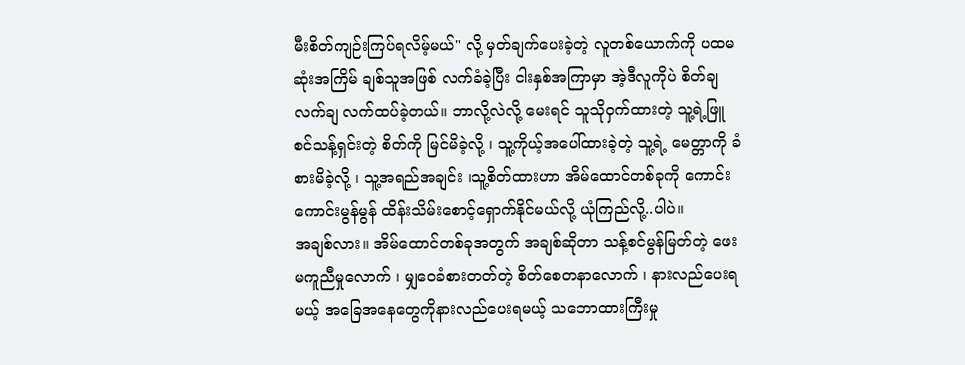မီးစိတ်ကျဉ်းကြပ်ရလိမ့်မယ်" လို့ မှတ်ချက်ပေးခဲ့တဲ့ လူတစ်ယောက်ကို ပထမဆုံးအကြိမ် ချစ်သူအဖြစ် လက်ခံခဲ့ပြီး ငါးနှစ်အကြာမှာ အဲ့ဒီလူကိုပဲ စိတ်ချလက်ချ လက်ထပ်ခဲ့တယ်။ ဘာလို့လဲလို့ မေးရင် သူသိုဝှက်ထားတဲ့ သူ့ရဲ့ဖြူစင်သန့်ရှင်းတဲ့ စိတ်ကို မြင်မိခဲ့လို့ ၊ သူ့ကိုယ့်အပေါ်ထားခဲ့တဲ့ သူ့ရဲ့ မေတ္တာကို ခံစားမိခဲ့လို့ ၊ သူ့အရည်အချင်း ၊သူ့စိတ်ထားဟာ အိမ်ထောင်တစ်ခုကို ကောင်းကောင်းမွန်မွန် ထိန်းသိမ်းစောင့်ရှောက်နိုင်မယ်လို့ ယုံကြည်လို့..ပါပဲ။
အချစ်လား။ အိမ်ထောင်တစ်ခုအတွက် အချစ်ဆိုတာ သန့်စင်မွန်မြတ်တဲ့ ဖေးမကူညီမှုလောက် ၊ မျှဝေခံစားတတ်တဲ့ စိတ်စေတနာလောက် ၊ နားလည်ပေးရမယ့် အခြေအနေတွေကိုနားလည်ပေးရမယ့် သဘောထားကြီးမှု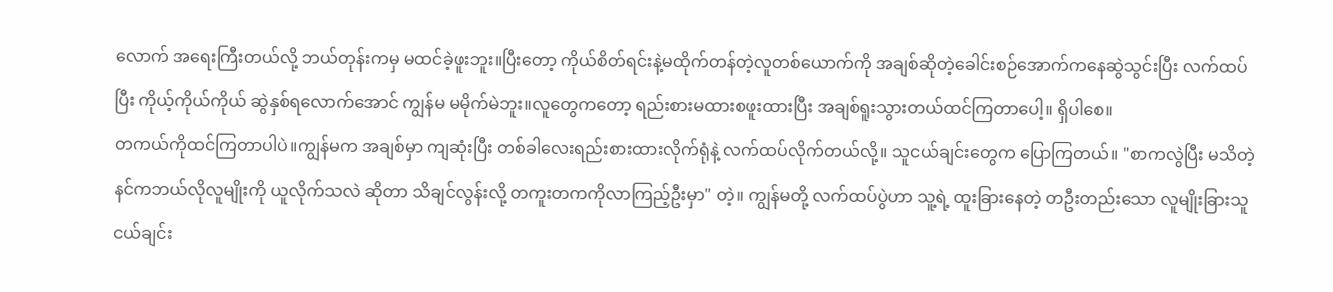လောက် အရေးကြီးတယ်လို့ ဘယ်တုန်းကမှ မထင်ခဲ့ဖူးဘူး။ပြီးတော့ ကိုယ်စိတ်ရင်းနဲ့မထိုက်တန်တဲ့လူတစ်ယောက်ကို အချစ်ဆိုတဲ့ခေါင်းစဉ်အောက်ကနေဆွဲသွင်းပြီး လက်ထပ်ပြီး ကိုယ့်ကိုယ်ကိုယ် ဆွဲနှစ်ရလောက်အောင် ကျွန်မ မမိုက်မဲဘူး။လူတွေကတော့ ရည်းစားမထားစဖူးထားပြီး အချစ်ရူးသွားတယ်ထင်ကြတာပေါ့။ ရှိပါစေ။
တကယ်ကိုထင်ကြတာပါပဲ။ကျွန်မက အချစ်မှာ ကျဆုံးပြီး တစ်ခါလေးရည်းစားထားလိုက်ရုံနဲ့ လက်ထပ်လိုက်တယ်လို့။ သူငယ်ချင်းတွေက ပြောကြတယ်။ "စာကလွဲပြီး မသိတဲ့ နင်ကဘယ်လိုလူမျိုးကို ယူလိုက်သလဲ ဆိုတာ သိချင်လွန်းလို့ တကူးတကကိုလာကြည့်ဦးမှာ" တဲ့။ ကျွန်မတို့ လက်ထပ်ပွဲဟာ သူ့ရဲ့ ထူးခြားနေတဲ့ တဦးတည်းသော လူမျိုးခြားသူငယ်ချင်း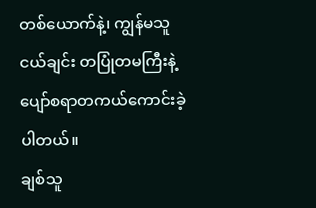တစ်ယောက်နဲ့၊ ကျွန်မသူငယ်ချင်း တပြုံတမကြီးနဲ့ ပျော်စရာတကယ်ကောင်းခဲ့ပါတယ်။
ချစ်သူ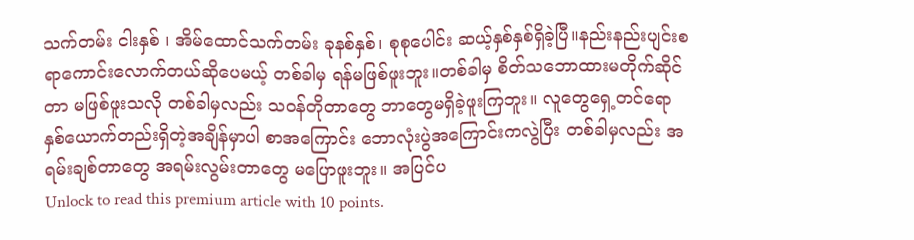သက်တမ်း ငါးနှစ် ၊ အိမ်ထောင်သက်တမ်း ခုနစ်နှစ်၊ စုစုပေါင်း ဆယ့်နှစ်နှစ်ရှိခဲ့ပြီ။နည်းနည်းပျင်းစရာကောင်းလောက်တယ်ဆိုပေမယ့် တစ်ခါမှ ရန်မဖြစ်ဖူးဘူး။တစ်ခါမှ စိတ်သဘောထားမတိုက်ဆိုင်တာ မဖြစ်ဖူးသလို တစ်ခါမှလည်း သ၀န်တိုတာတွေ ဘာတွေမရှိခဲ့ဖူးကြဘူး။ လူတွေရှေ့တင်ရော နှစ်ယောက်တည်းရှိတဲ့အချိန်မှာပါ စာအကြောင်း ဘောလုံးပွဲအကြောင်းကလွဲပြီး တစ်ခါမှလည်း အရမ်းချစ်တာတွေ အရမ်းလွမ်းတာတွေ မပြောဖူးဘူး။ အပြင်ပ
Unlock to read this premium article with 10 points.